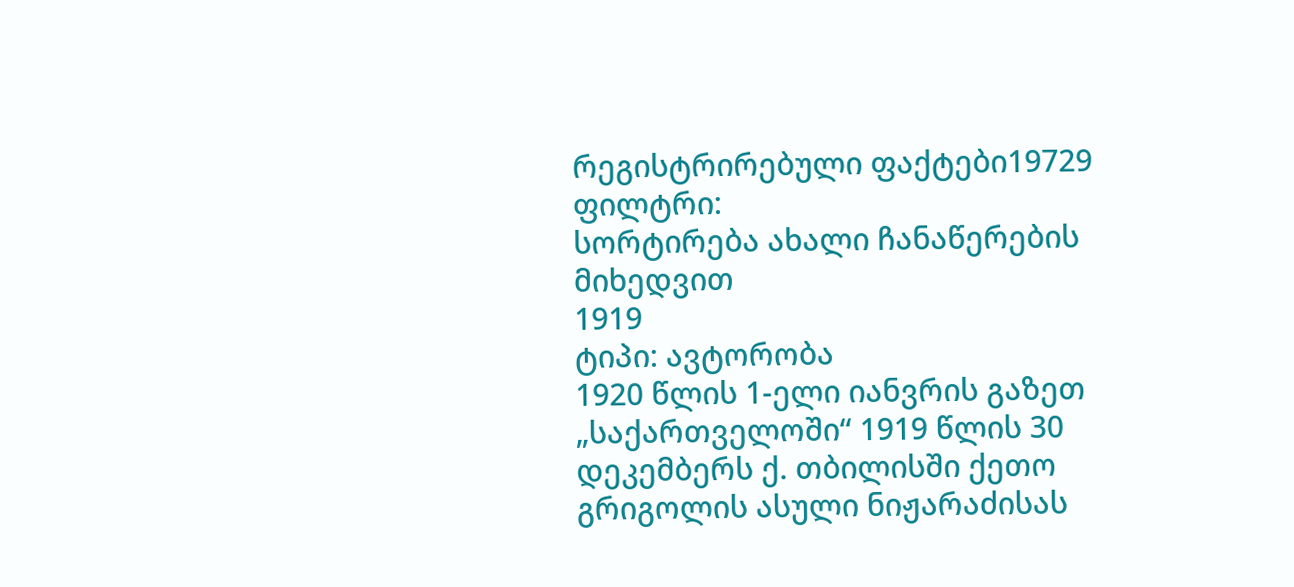რეგისტრირებული ფაქტები19729
ფილტრი:
სორტირება ახალი ჩანაწერების მიხედვით
1919
ტიპი: ავტორობა
1920 წლის 1-ელი იანვრის გაზეთ „საქართველოში“ 1919 წლის 30 დეკემბერს ქ. თბილისში ქეთო გრიგოლის ასული ნიჟარაძისას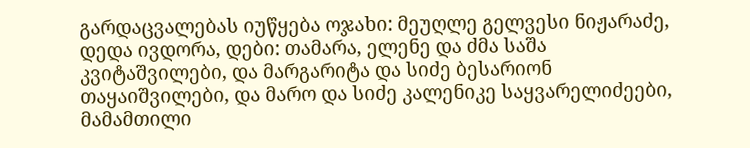გარდაცვალებას იუწყება ოჯახი: მეუღლე გელვესი ნიჟარაძე, დედა ივდორა, დები: თამარა, ელენე და ძმა საშა კვიტაშვილები, და მარგარიტა და სიძე ბესარიონ თაყაიშვილები, და მარო და სიძე კალენიკე საყვარელიძეები, მამამთილი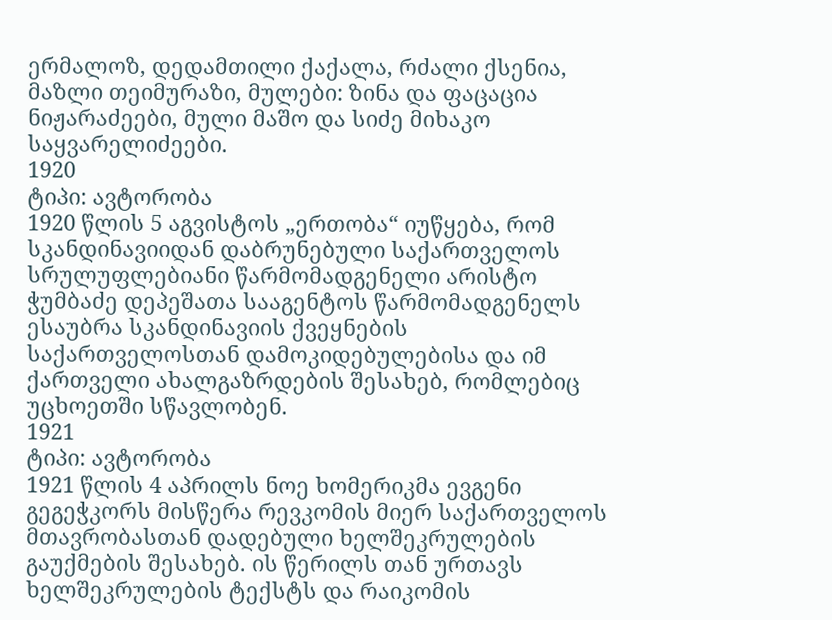ერმალოზ, დედამთილი ქაქალა, რძალი ქსენია, მაზლი თეიმურაზი, მულები: ზინა და ფაცაცია ნიჟარაძეები, მული მაშო და სიძე მიხაკო საყვარელიძეები.
1920
ტიპი: ავტორობა
1920 წლის 5 აგვისტოს „ერთობა“ იუწყება, რომ სკანდინავიიდან დაბრუნებული საქართველოს სრულუფლებიანი წარმომადგენელი არისტო ჭუმბაძე დეპეშათა სააგენტოს წარმომადგენელს ესაუბრა სკანდინავიის ქვეყნების საქართველოსთან დამოკიდებულებისა და იმ ქართველი ახალგაზრდების შესახებ, რომლებიც უცხოეთში სწავლობენ.
1921
ტიპი: ავტორობა
1921 წლის 4 აპრილს ნოე ხომერიკმა ევგენი გეგეჭკორს მისწერა რევკომის მიერ საქართველოს მთავრობასთან დადებული ხელშეკრულების გაუქმების შესახებ. ის წერილს თან ურთავს ხელშეკრულების ტექსტს და რაიკომის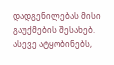დადგენილებას მისი გაუქმების შესახებ. ასევე ატყობინებს,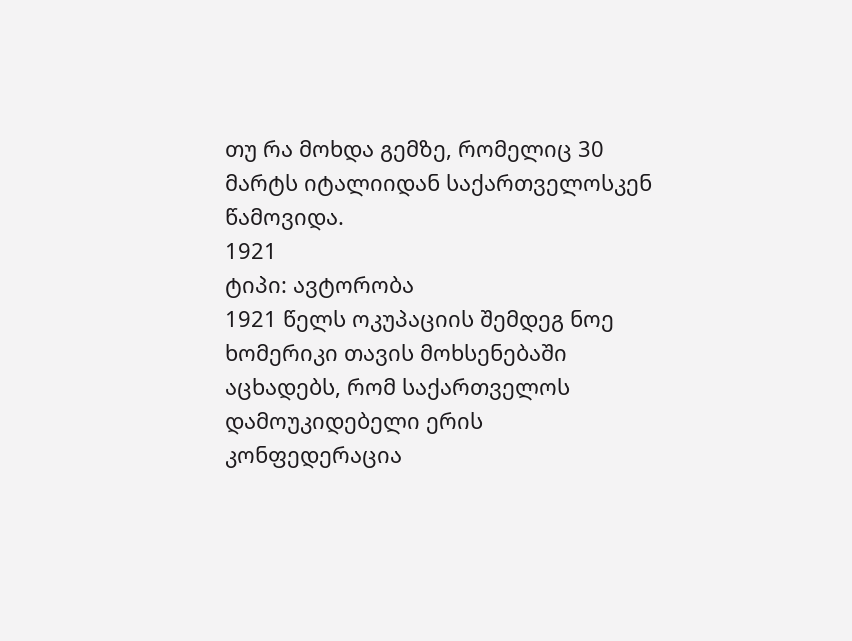თუ რა მოხდა გემზე, რომელიც 30 მარტს იტალიიდან საქართველოსკენ წამოვიდა.
1921
ტიპი: ავტორობა
1921 წელს ოკუპაციის შემდეგ ნოე ხომერიკი თავის მოხსენებაში აცხადებს, რომ საქართველოს დამოუკიდებელი ერის კონფედერაცია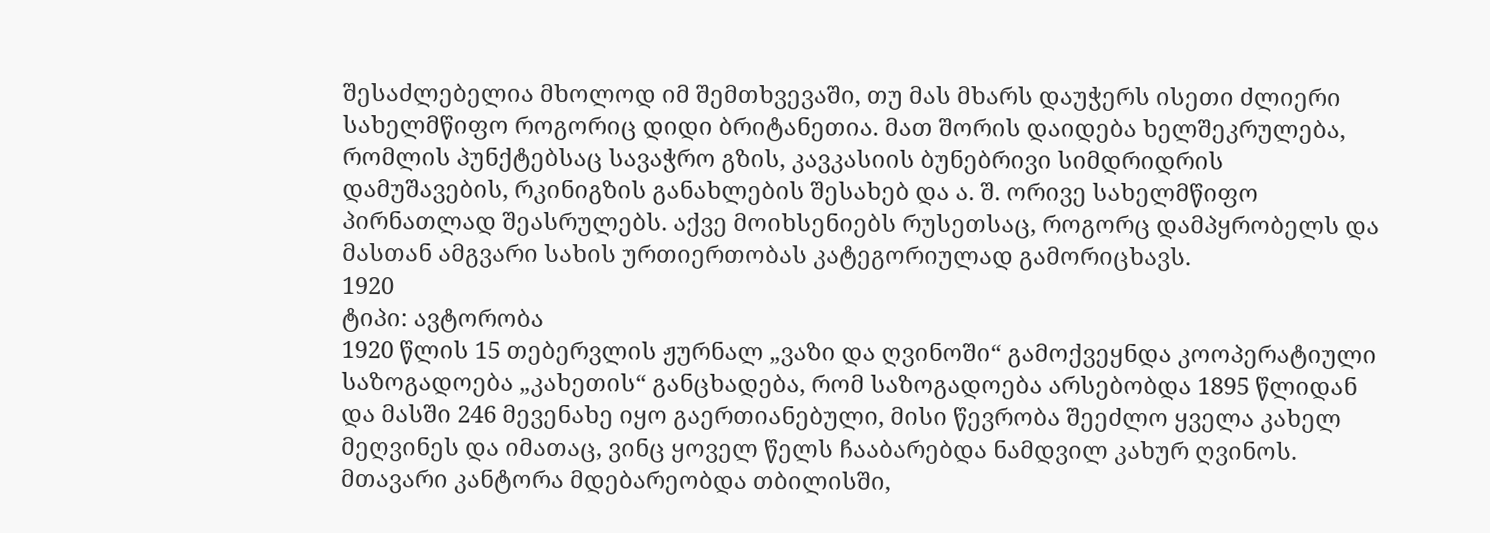შესაძლებელია მხოლოდ იმ შემთხვევაში, თუ მას მხარს დაუჭერს ისეთი ძლიერი სახელმწიფო როგორიც დიდი ბრიტანეთია. მათ შორის დაიდება ხელშეკრულება, რომლის პუნქტებსაც სავაჭრო გზის, კავკასიის ბუნებრივი სიმდრიდრის დამუშავების, რკინიგზის განახლების შესახებ და ა. შ. ორივე სახელმწიფო პირნათლად შეასრულებს. აქვე მოიხსენიებს რუსეთსაც, როგორც დამპყრობელს და მასთან ამგვარი სახის ურთიერთობას კატეგორიულად გამორიცხავს.
1920
ტიპი: ავტორობა
1920 წლის 15 თებერვლის ჟურნალ „ვაზი და ღვინოში“ გამოქვეყნდა კოოპერატიული საზოგადოება „კახეთის“ განცხადება, რომ საზოგადოება არსებობდა 1895 წლიდან და მასში 246 მევენახე იყო გაერთიანებული, მისი წევრობა შეეძლო ყველა კახელ მეღვინეს და იმათაც, ვინც ყოველ წელს ჩააბარებდა ნამდვილ კახურ ღვინოს. მთავარი კანტორა მდებარეობდა თბილისში,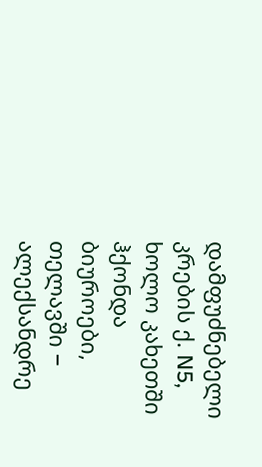დამფუძნებელი კრების ქ. N5, ხოლო კახეთში ჰქონდა ბიუროები, თელავში − ალექსანდრე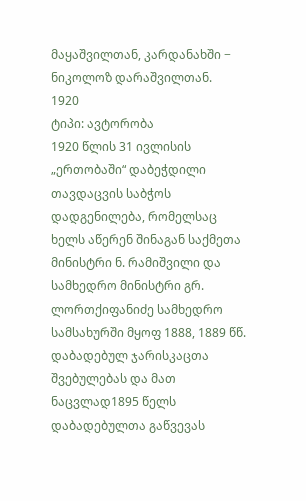მაყაშვილთან, კარდანახში − ნიკოლოზ დარაშვილთან.
1920
ტიპი: ავტორობა
1920 წლის 31 ივლისის „ერთობაში“ დაბეჭდილი თავდაცვის საბჭოს დადგენილება, რომელსაც ხელს აწერენ შინაგან საქმეთა მინისტრი ნ. რამიშვილი და სამხედრო მინისტრი გრ. ლორთქიფანიძე სამხედრო სამსახურში მყოფ 1888, 1889 წწ. დაბადებულ ჯარისკაცთა შვებულებას და მათ ნაცვლად1895 წელს დაბადებულთა გაწვევას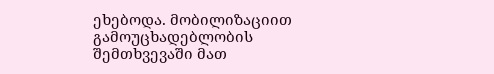ეხებოდა. მობილიზაციით გამოუცხადებლობის შემთხვევაში მათ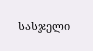სასჯელი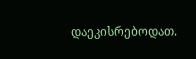დაეკისრებოდათ.